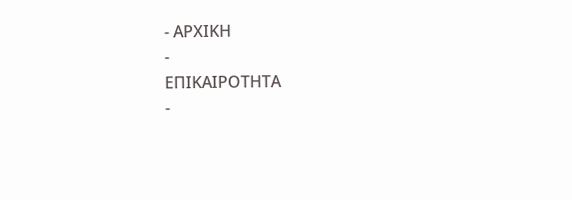- ΑΡΧΙΚΗ
-
ΕΠΙΚΑΙΡΟΤΗΤΑ
-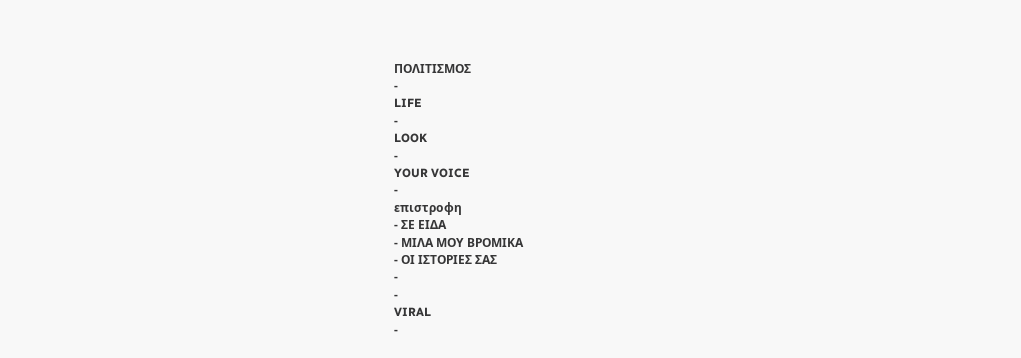ΠΟΛΙΤΙΣΜΟΣ
-
LIFE
-
LOOK
-
YOUR VOICE
-
επιστροφη
- ΣΕ ΕΙΔΑ
- ΜΙΛΑ ΜΟΥ ΒΡΟΜΙΚΑ
- ΟΙ ΙΣΤΟΡΙΕΣ ΣΑΣ
-
-
VIRAL
-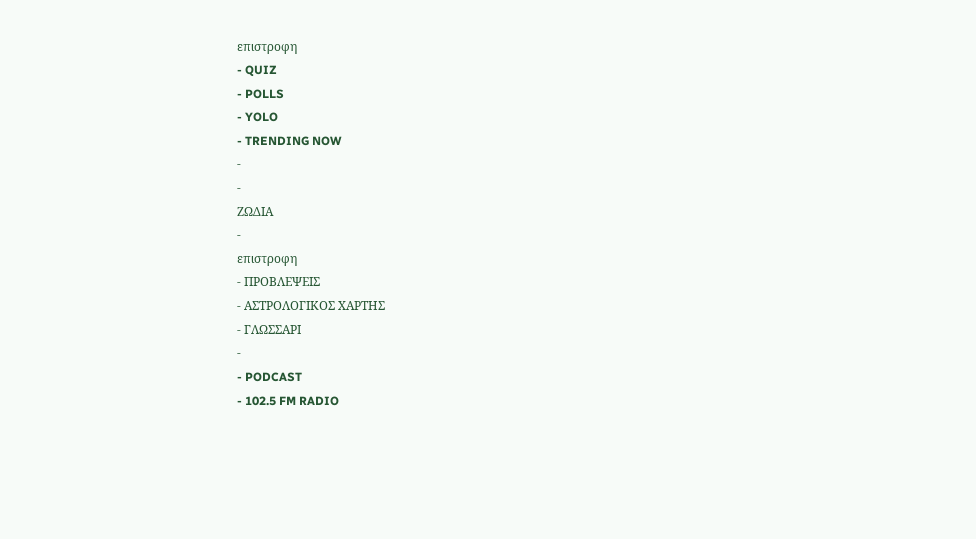επιστροφη
- QUIZ
- POLLS
- YOLO
- TRENDING NOW
-
-
ΖΩΔΙΑ
-
επιστροφη
- ΠΡΟΒΛΕΨΕΙΣ
- ΑΣΤΡΟΛΟΓΙΚΟΣ ΧΑΡΤΗΣ
- ΓΛΩΣΣΑΡΙ
-
- PODCAST
- 102.5 FM RADIO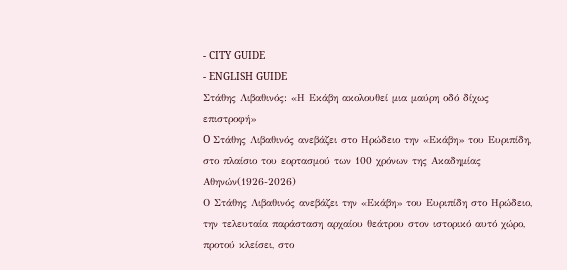- CITY GUIDE
- ENGLISH GUIDE
Στάθης Λιβαθινός: «Η Εκάβη ακολουθεί μια μαύρη οδό δίχως επιστροφή»
O Στάθης Λιβαθινός ανεβάζει στο Ηρώδειο την «Εκάβη» του Ευριπίδη, στο πλαίσιο του εορτασμού των 100 χρόνων της Ακαδημίας Αθηνών(1926-2026)
Ο Στάθης Λιβαθινός ανεβάζει την «Εκάβη» του Ευριπίδη στο Ηρώδειο, την τελευταία παράσταση αρχαίου θεάτρου στον ιστορικό αυτό χώρο, προτού κλείσει, στο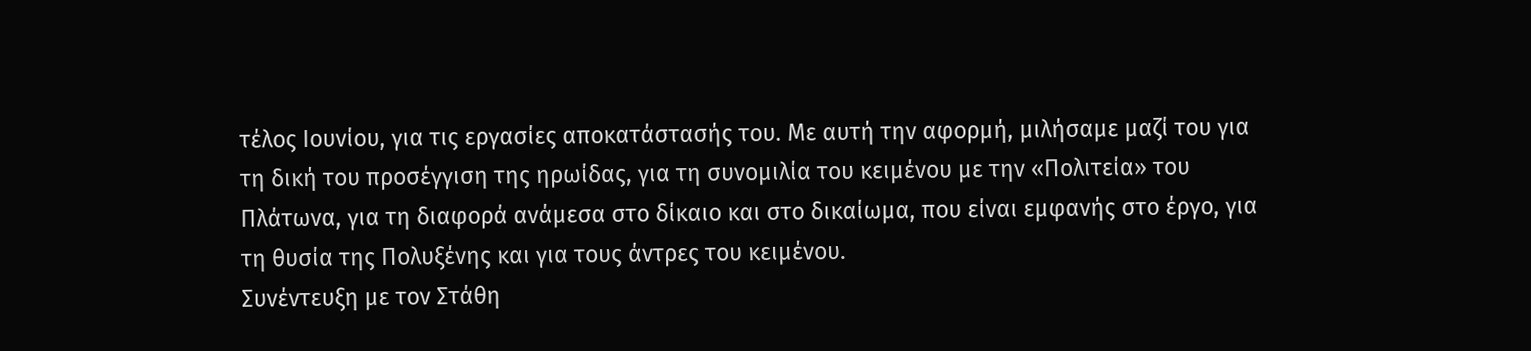τέλος Ιουνίου, για τις εργασίες αποκατάστασής του. Με αυτή την αφορμή, μιλήσαμε μαζί του για τη δική του προσέγγιση της ηρωίδας, για τη συνομιλία του κειμένου με την «Πολιτεία» του Πλάτωνα, για τη διαφορά ανάμεσα στο δίκαιο και στο δικαίωμα, που είναι εμφανής στο έργο, για τη θυσία της Πολυξένης και για τους άντρες του κειμένου.
Συνέντευξη με τον Στάθη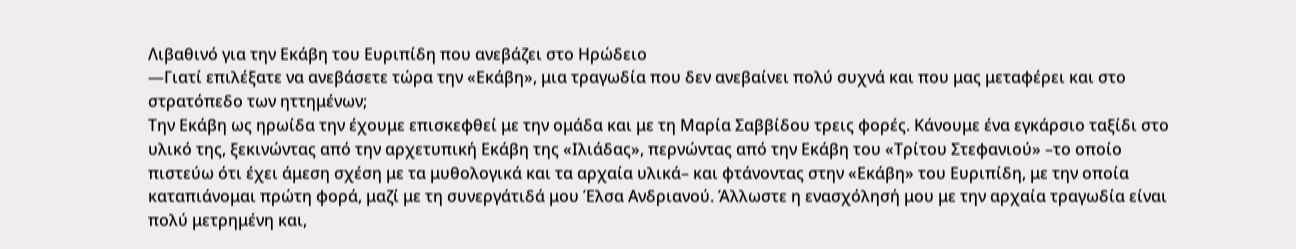Λιβαθινό για την Εκάβη του Ευριπίδη που ανεβάζει στο Ηρώδειο
―Γιατί επιλέξατε να ανεβάσετε τώρα την «Εκάβη», μια τραγωδία που δεν ανεβαίνει πολύ συχνά και που μας μεταφέρει και στο στρατόπεδο των ηττημένων;
Την Εκάβη ως ηρωίδα την έχουμε επισκεφθεί με την ομάδα και με τη Μαρία Σαββίδου τρεις φορές. Κάνουμε ένα εγκάρσιο ταξίδι στο υλικό της, ξεκινώντας από την αρχετυπική Εκάβη της «Ιλιάδας», περνώντας από την Εκάβη του «Τρίτου Στεφανιού» –το οποίο πιστεύω ότι έχει άμεση σχέση με τα μυθολογικά και τα αρχαία υλικά– και φτάνοντας στην «Εκάβη» του Ευριπίδη, με την οποία καταπιάνομαι πρώτη φορά, μαζί με τη συνεργάτιδά μου Έλσα Ανδριανού. Άλλωστε η ενασχόλησή μου με την αρχαία τραγωδία είναι πολύ μετρημένη και,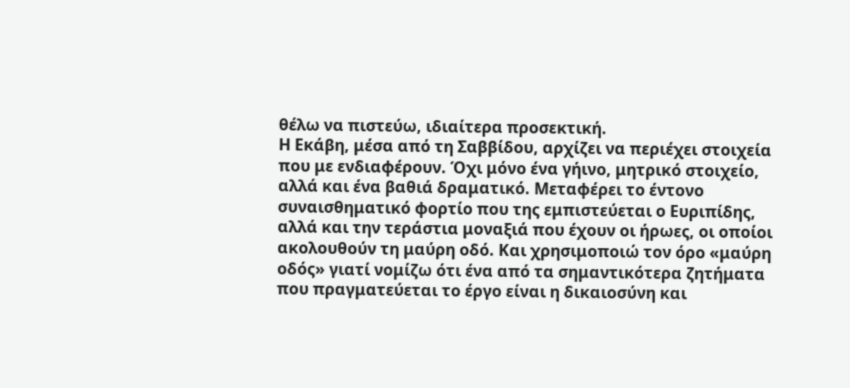θέλω να πιστεύω, ιδιαίτερα προσεκτική.
Η Εκάβη, μέσα από τη Σαββίδου, αρχίζει να περιέχει στοιχεία που με ενδιαφέρουν. Όχι μόνο ένα γήινο, μητρικό στοιχείο, αλλά και ένα βαθιά δραματικό. Μεταφέρει το έντονο συναισθηματικό φορτίο που της εμπιστεύεται ο Ευριπίδης, αλλά και την τεράστια μοναξιά που έχουν οι ήρωες, οι οποίοι ακολουθούν τη μαύρη οδό. Και χρησιμοποιώ τον όρο «μαύρη οδός» γιατί νομίζω ότι ένα από τα σημαντικότερα ζητήματα που πραγματεύεται το έργο είναι η δικαιοσύνη και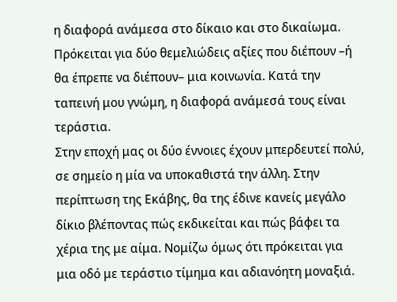η διαφορά ανάμεσα στο δίκαιο και στο δικαίωμα. Πρόκειται για δύο θεμελιώδεις αξίες που διέπουν –ή θα έπρεπε να διέπουν– μια κοινωνία. Κατά την ταπεινή μου γνώμη, η διαφορά ανάμεσά τους είναι τεράστια.
Στην εποχή μας οι δύο έννοιες έχουν μπερδευτεί πολύ, σε σημείο η μία να υποκαθιστά την άλλη. Στην περίπτωση της Εκάβης, θα της έδινε κανείς μεγάλο δίκιο βλέποντας πώς εκδικείται και πώς βάφει τα χέρια της με αίμα. Νομίζω όμως ότι πρόκειται για μια οδό με τεράστιο τίμημα και αδιανόητη μοναξιά.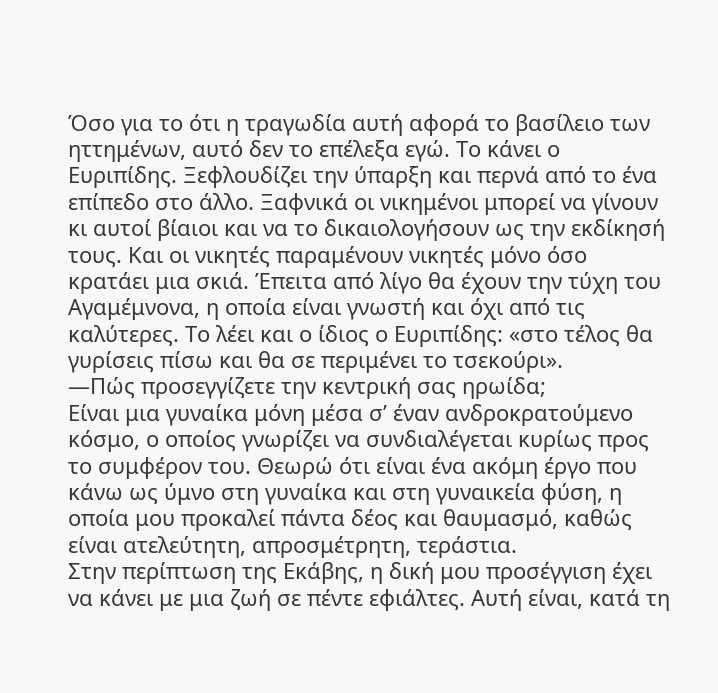Όσο για το ότι η τραγωδία αυτή αφορά το βασίλειο των ηττημένων, αυτό δεν το επέλεξα εγώ. Το κάνει ο Ευριπίδης. Ξεφλουδίζει την ύπαρξη και περνά από το ένα επίπεδο στο άλλο. Ξαφνικά οι νικημένοι μπορεί να γίνουν κι αυτοί βίαιοι και να το δικαιολογήσουν ως την εκδίκησή τους. Και οι νικητές παραμένουν νικητές μόνο όσο κρατάει μια σκιά. Έπειτα από λίγο θα έχουν την τύχη του Αγαμέμνονα, η οποία είναι γνωστή και όχι από τις καλύτερες. Το λέει και ο ίδιος ο Ευριπίδης: «στο τέλος θα γυρίσεις πίσω και θα σε περιμένει το τσεκούρι».
―Πώς προσεγγίζετε την κεντρική σας ηρωίδα;
Είναι μια γυναίκα μόνη μέσα σ’ έναν ανδροκρατούμενο κόσμο, ο οποίος γνωρίζει να συνδιαλέγεται κυρίως προς το συμφέρον του. Θεωρώ ότι είναι ένα ακόμη έργο που κάνω ως ύμνο στη γυναίκα και στη γυναικεία φύση, η οποία μου προκαλεί πάντα δέος και θαυμασμό, καθώς είναι ατελεύτητη, απροσμέτρητη, τεράστια.
Στην περίπτωση της Εκάβης, η δική μου προσέγγιση έχει να κάνει με μια ζωή σε πέντε εφιάλτες. Αυτή είναι, κατά τη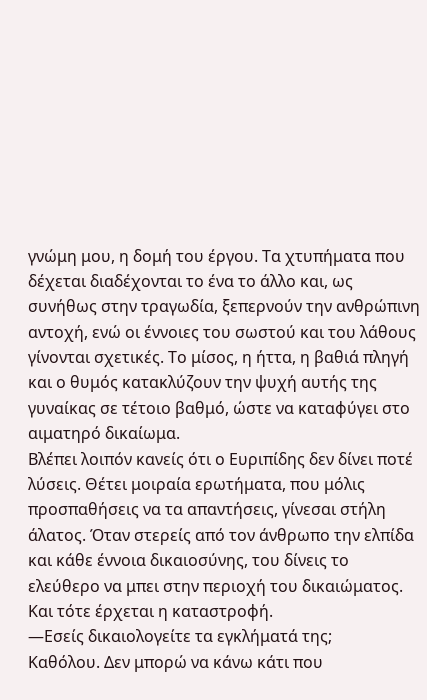γνώμη μου, η δομή του έργου. Τα χτυπήματα που δέχεται διαδέχονται το ένα το άλλο και, ως συνήθως στην τραγωδία, ξεπερνούν την ανθρώπινη αντοχή, ενώ οι έννοιες του σωστού και του λάθους γίνονται σχετικές. Το μίσος, η ήττα, η βαθιά πληγή και ο θυμός κατακλύζουν την ψυχή αυτής της γυναίκας σε τέτοιο βαθμό, ώστε να καταφύγει στο αιματηρό δικαίωμα.
Βλέπει λοιπόν κανείς ότι ο Ευριπίδης δεν δίνει ποτέ λύσεις. Θέτει μοιραία ερωτήματα, που μόλις προσπαθήσεις να τα απαντήσεις, γίνεσαι στήλη άλατος. Όταν στερείς από τον άνθρωπο την ελπίδα και κάθε έννοια δικαιοσύνης, του δίνεις το ελεύθερο να μπει στην περιοχή του δικαιώματος. Και τότε έρχεται η καταστροφή.
―Εσείς δικαιολογείτε τα εγκλήματά της;
Καθόλου. Δεν μπορώ να κάνω κάτι που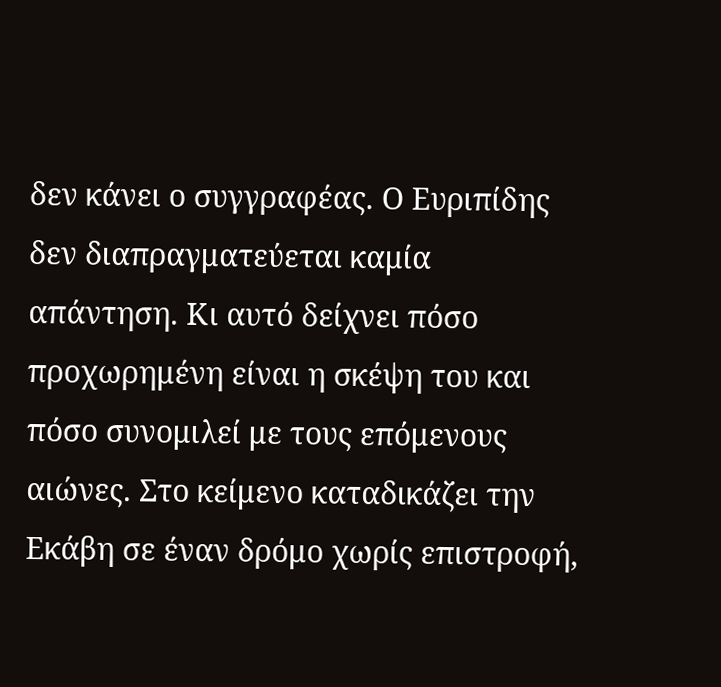δεν κάνει ο συγγραφέας. Ο Ευριπίδης δεν διαπραγματεύεται καμία απάντηση. Κι αυτό δείχνει πόσο προχωρημένη είναι η σκέψη του και πόσο συνομιλεί με τους επόμενους αιώνες. Στο κείμενο καταδικάζει την Εκάβη σε έναν δρόμο χωρίς επιστροφή,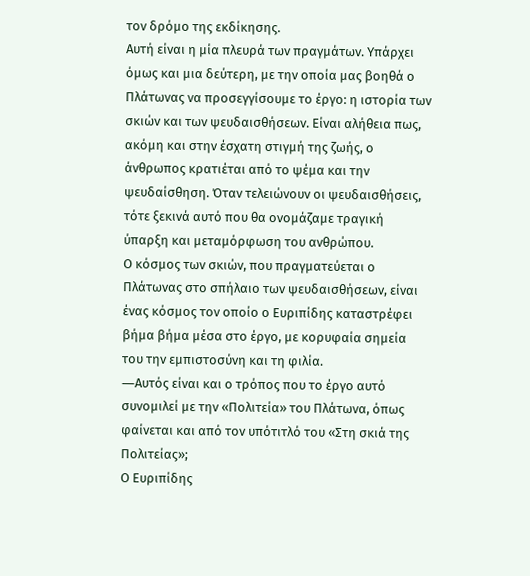τον δρόμο της εκδίκησης.
Αυτή είναι η μία πλευρά των πραγμάτων. Υπάρχει όμως και μια δεύτερη, με την οποία μας βοηθά ο Πλάτωνας να προσεγγίσουμε το έργο: η ιστορία των σκιών και των ψευδαισθήσεων. Είναι αλήθεια πως, ακόμη και στην έσχατη στιγμή της ζωής, ο άνθρωπος κρατιέται από το ψέμα και την ψευδαίσθηση. Όταν τελειώνουν οι ψευδαισθήσεις, τότε ξεκινά αυτό που θα ονομάζαμε τραγική ύπαρξη και μεταμόρφωση του ανθρώπου.
Ο κόσμος των σκιών, που πραγματεύεται ο Πλάτωνας στο σπήλαιο των ψευδαισθήσεων, είναι ένας κόσμος τον οποίο ο Ευριπίδης καταστρέφει βήμα βήμα μέσα στο έργο, με κορυφαία σημεία του την εμπιστοσύνη και τη φιλία.
―Αυτός είναι και ο τρόπος που το έργο αυτό συνομιλεί με την «Πολιτεία» του Πλάτωνα, όπως φαίνεται και από τον υπότιτλό του «Στη σκιά της Πολιτείας»;
Ο Ευριπίδης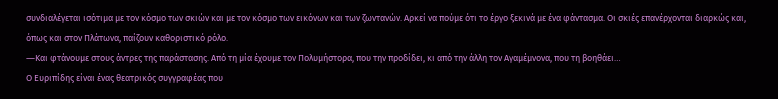συνδιαλέγεται ισότιμα με τον κόσμο των σκιών και με τον κόσμο των εικόνων και των ζωντανών. Αρκεί να πούμε ότι το έργο ξεκινά με ένα φάντασμα. Οι σκιές επανέρχονται διαρκώς και, όπως και στον Πλάτωνα, παίζουν καθοριστικό ρόλο.
―Και φτάνουμε στους άντρες της παράστασης. Από τη μία έχουμε τον Πολυμήστορα, που την προδίδει, κι από την άλλη τον Αγαμέμνονα, που τη βοηθάει…
Ο Ευριπίδης είναι ένας θεατρικός συγγραφέας που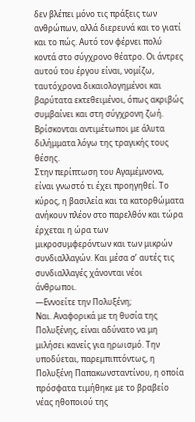δεν βλέπει μόνο τις πράξεις των ανθρώπων, αλλά διερευνά και το γιατί και το πώς. Αυτό τον φέρνει πολύ κοντά στο σύγχρονο θέατρο. Οι άντρες αυτού του έργου είναι, νομίζω, ταυτόχρονα δικαιολογημένοι και βαρύτατα εκτεθειμένοι, όπως ακριβώς συμβαίνει και στη σύγχρονη ζωή. Βρίσκονται αντιμέτωποι με άλυτα διλήμματα λόγω της τραγικής τους θέσης.
Στην περίπτωση του Αγαμέμνονα, είναι γνωστό τι έχει προηγηθεί. Το κύρος, η βασιλεία και τα κατορθώματα ανήκουν πλέον στο παρελθόν και τώρα έρχεται η ώρα των μικροσυμφερόντων και των μικρών συνδιαλλαγών. Και μέσα σ’ αυτές τις συνδιαλλαγές χάνονται νέοι άνθρωποι.
―Εννοείτε την Πολυξένη;
Ναι. Αναφορικά με τη θυσία της Πολυξένης, είναι αδύνατο να μη μιλήσει κανείς για ηρωισμό. Την υποδύεται, παρεμπιπτόντως, η Πολυξένη Παπακωνσταντίνου, η οποία πρόσφατα τιμήθηκε με το βραβείο νέας ηθοποιού της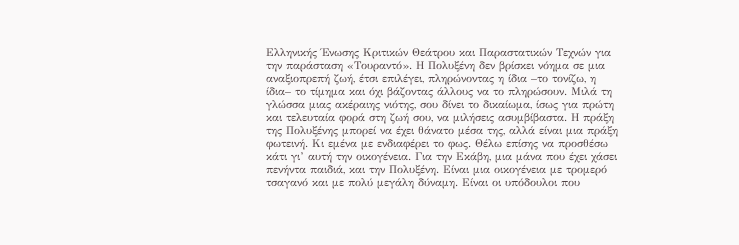Ελληνικής Ένωσης Κριτικών Θεάτρου και Παραστατικών Τεχνών για την παράσταση «Τουραντό». Η Πολυξένη δεν βρίσκει νόημα σε μια αναξιοπρεπή ζωή, έτσι επιλέγει, πληρώνοντας η ίδια –το τονίζω, η ίδια– το τίμημα και όχι βάζοντας άλλους να το πληρώσουν. Μιλά τη γλώσσα μιας ακέραιης νιότης, σου δίνει το δικαίωμα, ίσως για πρώτη και τελευταία φορά στη ζωή σου, να μιλήσεις ασυμβίβαστα. Η πράξη της Πολυξένης μπορεί να έχει θάνατο μέσα της, αλλά είναι μια πράξη φωτεινή. Κι εμένα με ενδιαφέρει το φως. Θέλω επίσης να προσθέσω κάτι γι’ αυτή την οικογένεια. Για την Εκάβη, μια μάνα που έχει χάσει πενήντα παιδιά, και την Πολυξένη. Είναι μια οικογένεια με τρομερό τσαγανό και με πολύ μεγάλη δύναμη. Είναι οι υπόδουλοι που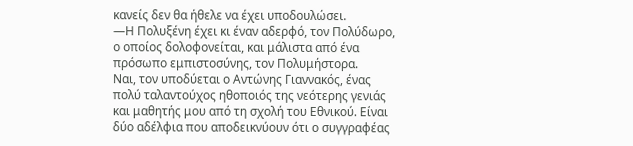κανείς δεν θα ήθελε να έχει υποδουλώσει.
―Η Πολυξένη έχει κι έναν αδερφό, τον Πολύδωρο, ο οποίος δολοφονείται, και μάλιστα από ένα πρόσωπο εμπιστοσύνης, τον Πολυμήστορα.
Ναι, τον υποδύεται ο Αντώνης Γιαννακός, ένας πολύ ταλαντούχος ηθοποιός της νεότερης γενιάς και μαθητής μου από τη σχολή του Εθνικού. Είναι δύο αδέλφια που αποδεικνύουν ότι ο συγγραφέας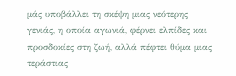μάς υποβάλλει τη σκέψη μιας νεότερης γενιάς, η οποία αγωνιά, φέρνει ελπίδες και προσδοκίες στη ζωή, αλλά πέφτει θύμα μιας τεράστιας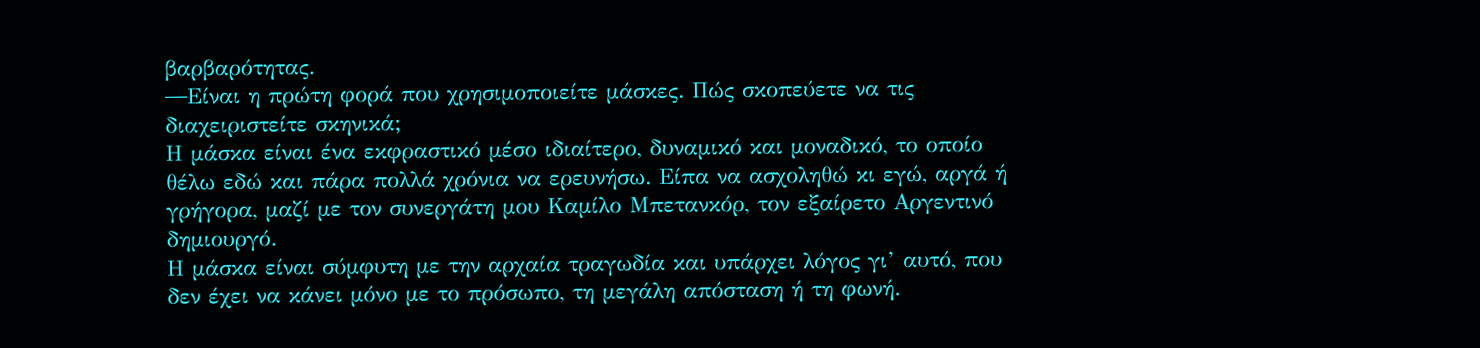βαρβαρότητας.
―Είναι η πρώτη φορά που χρησιμοποιείτε μάσκες. Πώς σκοπεύετε να τις διαχειριστείτε σκηνικά;
Η μάσκα είναι ένα εκφραστικό μέσο ιδιαίτερο, δυναμικό και μοναδικό, το οποίο θέλω εδώ και πάρα πολλά χρόνια να ερευνήσω. Είπα να ασχοληθώ κι εγώ, αργά ή γρήγορα, μαζί με τον συνεργάτη μου Καμίλο Μπετανκόρ, τον εξαίρετο Αργεντινό δημιουργό.
Η μάσκα είναι σύμφυτη με την αρχαία τραγωδία και υπάρχει λόγος γι’ αυτό, που δεν έχει να κάνει μόνο με το πρόσωπο, τη μεγάλη απόσταση ή τη φωνή.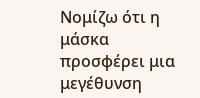Νομίζω ότι η μάσκα προσφέρει μια μεγέθυνση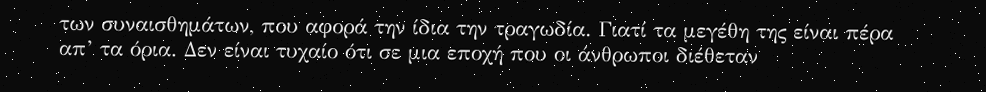των συναισθημάτων, που αφορά την ίδια την τραγωδία. Γιατί τα μεγέθη της είναι πέρα απ’ τα όρια. Δεν είναι τυχαίο ότι σε μια εποχή που οι άνθρωποι διέθεταν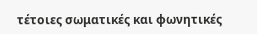τέτοιες σωματικές και φωνητικές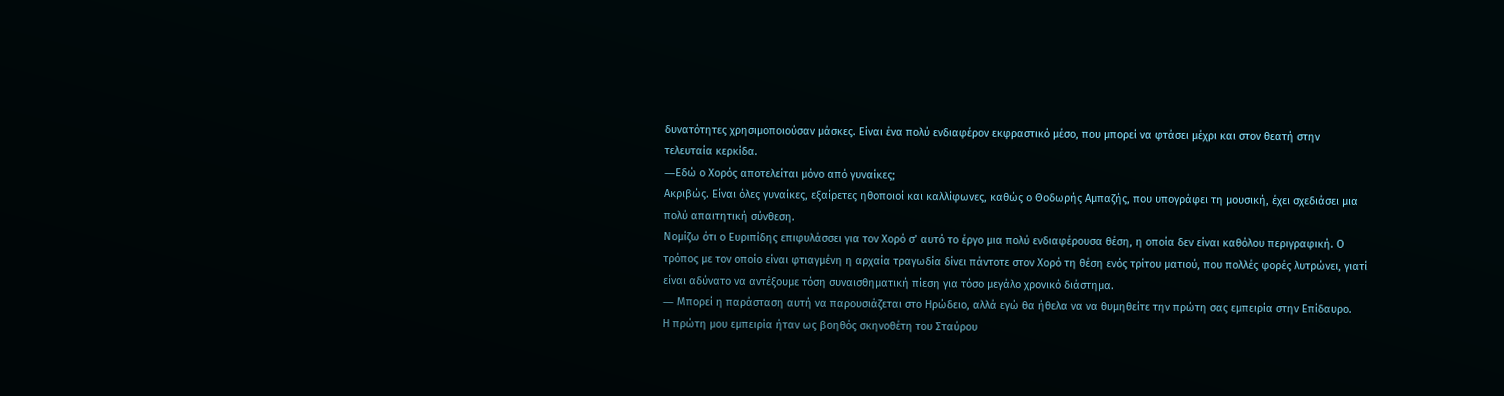δυνατότητες χρησιμοποιούσαν μάσκες. Είναι ένα πολύ ενδιαφέρον εκφραστικό μέσο, που μπορεί να φτάσει μέχρι και στον θεατή στην τελευταία κερκίδα.
―Εδώ ο Χορός αποτελείται μόνο από γυναίκες;
Ακριβώς. Είναι όλες γυναίκες, εξαίρετες ηθοποιοί και καλλίφωνες, καθώς ο Θοδωρής Αμπαζής, που υπογράφει τη μουσική, έχει σχεδιάσει μια πολύ απαιτητική σύνθεση.
Νομίζω ότι ο Ευριπίδης επιφυλάσσει για τον Χορό σ’ αυτό το έργο μια πολύ ενδιαφέρουσα θέση, η οποία δεν είναι καθόλου περιγραφική. Ο τρόπος με τον οποίο είναι φτιαγμένη η αρχαία τραγωδία δίνει πάντοτε στον Χορό τη θέση ενός τρίτου ματιού, που πολλές φορές λυτρώνει, γιατί είναι αδύνατο να αντέξουμε τόση συναισθηματική πίεση για τόσο μεγάλο χρονικό διάστημα.
― Μπορεί η παράσταση αυτή να παρουσιάζεται στο Ηρώδειο, αλλά εγώ θα ήθελα να να θυμηθείτε την πρώτη σας εμπειρία στην Επίδαυρο.
Η πρώτη μου εμπειρία ήταν ως βοηθός σκηνοθέτη του Σταύρου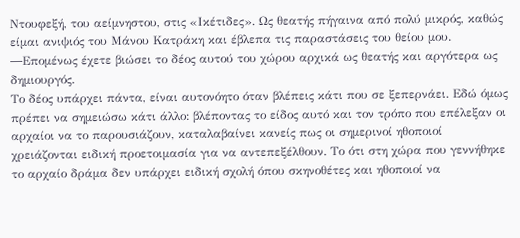Ντουφεξή, του αείμνηστου, στις «Ικέτιδες». Ως θεατής πήγαινα από πολύ μικρός, καθώς είμαι ανιψιός του Μάνου Κατράκη και έβλεπα τις παραστάσεις του θείου μου.
―Επομένως έχετε βιώσει το δέος αυτού του χώρου αρχικά ως θεατής και αργότερα ως δημιουργός.
Το δέος υπάρχει πάντα, είναι αυτονόητο όταν βλέπεις κάτι που σε ξεπερνάει. Εδώ όμως πρέπει να σημειώσω κάτι άλλο: βλέποντας το είδος αυτό και τον τρόπο που επέλεξαν οι αρχαίοι να το παρουσιάζουν, καταλαβαίνει κανείς πως οι σημερινοί ηθοποιοί χρειάζονται ειδική προετοιμασία για να αντεπεξέλθουν. Το ότι στη χώρα που γεννήθηκε το αρχαίο δράμα δεν υπάρχει ειδική σχολή όπου σκηνοθέτες και ηθοποιοί να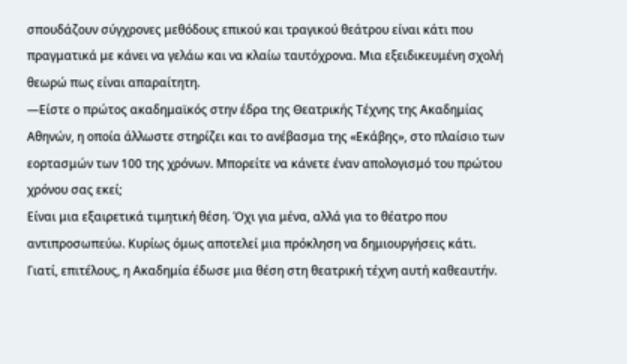σπουδάζουν σύγχρονες μεθόδους επικού και τραγικού θεάτρου είναι κάτι που πραγματικά με κάνει να γελάω και να κλαίω ταυτόχρονα. Μια εξειδικευμένη σχολή θεωρώ πως είναι απαραίτητη.
―Είστε ο πρώτος ακαδημαϊκός στην έδρα της Θεατρικής Τέχνης της Ακαδημίας Αθηνών, η οποία άλλωστε στηρίζει και το ανέβασμα της «Εκάβης», στο πλαίσιο των εορτασμών των 100 της χρόνων. Μπορείτε να κάνετε έναν απολογισμό του πρώτου χρόνου σας εκεί;
Είναι μια εξαιρετικά τιμητική θέση. Όχι για μένα, αλλά για το θέατρο που αντιπροσωπεύω. Κυρίως όμως αποτελεί μια πρόκληση να δημιουργήσεις κάτι. Γιατί, επιτέλους, η Ακαδημία έδωσε μια θέση στη θεατρική τέχνη αυτή καθεαυτήν.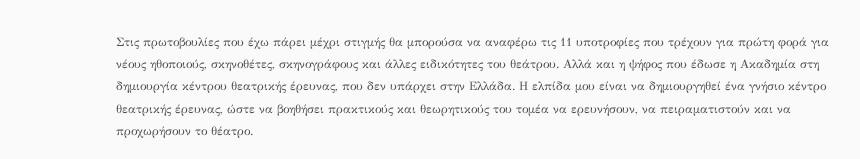Στις πρωτοβουλίες που έχω πάρει μέχρι στιγμής θα μπορούσα να αναφέρω τις 11 υποτροφίες που τρέχουν για πρώτη φορά για νέους ηθοποιούς, σκηνοθέτες, σκηνογράφους και άλλες ειδικότητες του θεάτρου. Αλλά και η ψήφος που έδωσε η Ακαδημία στη δημιουργία κέντρου θεατρικής έρευνας, που δεν υπάρχει στην Ελλάδα. Η ελπίδα μου είναι να δημιουργηθεί ένα γνήσιο κέντρο θεατρικής έρευνας, ώστε να βοηθήσει πρακτικούς και θεωρητικούς του τομέα να ερευνήσουν, να πειραματιστούν και να προχωρήσουν το θέατρο.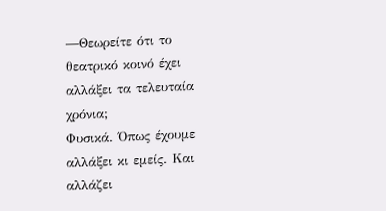―Θεωρείτε ότι το θεατρικό κοινό έχει αλλάξει τα τελευταία χρόνια;
Φυσικά. Όπως έχουμε αλλάξει κι εμείς. Και αλλάζει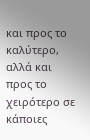και προς το καλύτερο, αλλά και προς το χειρότερο σε κάποιες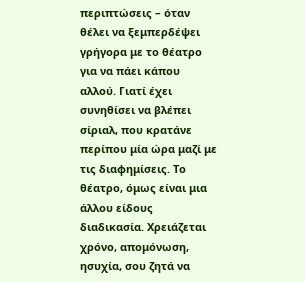περιπτώσεις – όταν θέλει να ξεμπερδέψει γρήγορα με το θέατρο για να πάει κάπου αλλού. Γιατί έχει συνηθίσει να βλέπει σίριαλ, που κρατάνε περίπου μία ώρα μαζί με τις διαφημίσεις. Το θέατρο, όμως είναι μια άλλου είδους διαδικασία. Χρειάζεται χρόνο, απομόνωση, ησυχία, σου ζητά να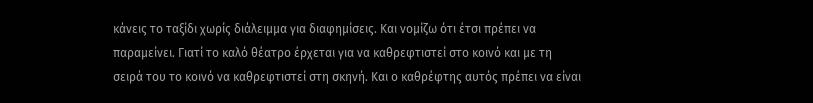κάνεις το ταξίδι χωρίς διάλειμμα για διαφημίσεις. Και νομίζω ότι έτσι πρέπει να παραμείνει. Γιατί το καλό θέατρο έρχεται για να καθρεφτιστεί στο κοινό και με τη σειρά του το κοινό να καθρεφτιστεί στη σκηνή. Και ο καθρέφτης αυτός πρέπει να είναι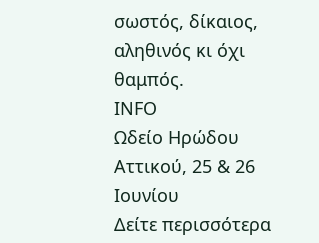σωστός, δίκαιος, αληθινός κι όχι θαμπός.
ΙΝFO
Ωδείο Ηρώδου Αττικού, 25 & 26 Ιουνίου
Δείτε περισσότερα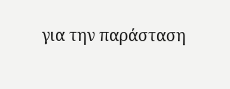για την παράσταση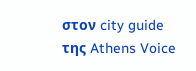στον city guide της Athens Voice